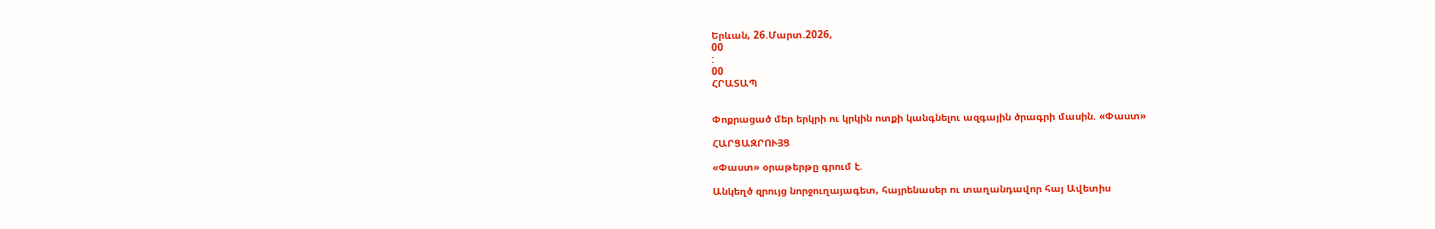Երևան, 26.Մարտ.2026,
00
:
00
ՀՐԱՏԱՊ


Փոքրացած մեր երկրի ու կրկին ոտքի կանգնելու ազգային ծրագրի մասին. «Փաստ»

ՀԱՐՑԱԶՐՈՒՅՑ

«Փաստ» օրաթերթը գրում է.

Անկեղծ զրույց նորջուղայագետ, հայրենասեր ու տաղանդավոր հայ Ավետիս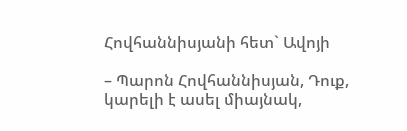Հովհաննիսյանի հետ` Ավոյի

– Պարոն Հովհաննիսյան, Դուք, կարելի է ասել միայնակ,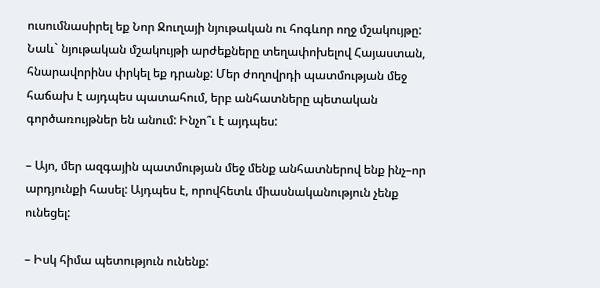ուսումնասիրել եք Նոր Ջուղայի նյութական ու հոգևոր ողջ մշակույթը: Նաև` նյութական մշակույթի արժեքները տեղափոխելով Հայաստան, հնարավորինս փրկել եք դրանք: Մեր ժողովրդի պատմության մեջ հաճախ է այդպես պատահում, երբ անհատները պետական գործառույթներ են անում: Ինչո՞ւ է այդպես:

– Այո, մեր ազգային պատմության մեջ մենք անհատներով ենք ինչ–որ արդյունքի հասել: Այդպես է, որովհետև միասնականություն չենք ունեցել:

– Իսկ հիմա պետություն ունենք: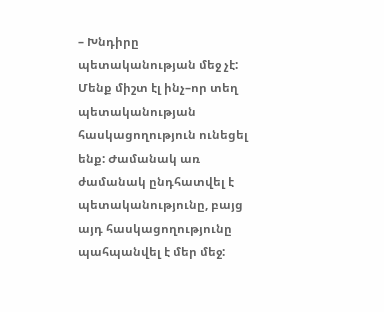– Խնդիրը պետականության մեջ չէ: Մենք միշտ էլ ինչ–որ տեղ պետականության հասկացողություն ունեցել ենք: Ժամանակ առ ժամանակ ընդհատվել է պետականությունը, բայց այդ հասկացողությունը պահպանվել է մեր մեջ: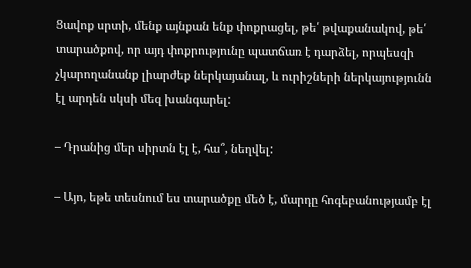Ցավոք սրտի, մենք այնքան ենք փոքրացել, թե՛ թվաքանակով, թե՛ տարածքով, որ այդ փոքրությունը պատճառ է դարձել, որպեսզի չկարողանանք լիարժեք ներկայանալ, և ուրիշների ներկայությունն էլ արդեն սկսի մեզ խանգարել:

– Դրանից մեր սիրտն էլ է, հա՞, նեղվել:

– Այո, եթե տեսնում ես տարածքը մեծ է, մարդը հոգեբանությամբ էլ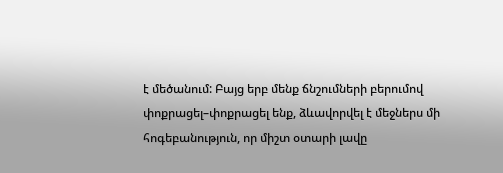է մեծանում: Բայց երբ մենք ճնշումների բերումով փոքրացել–փոքրացել ենք, ձևավորվել է մեջներս մի հոգեբանություն, որ միշտ օտարի լավը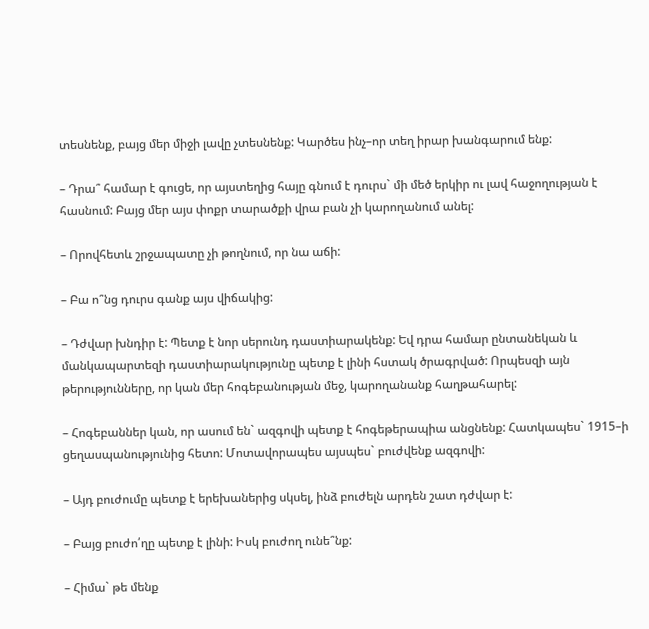տեսնենք, բայց մեր միջի լավը չտեսնենք: Կարծես ինչ–որ տեղ իրար խանգարում ենք:

– Դրա՞ համար է գուցե, որ այստեղից հայը գնում է դուրս` մի մեծ երկիր ու լավ հաջողության է հասնում: Բայց մեր այս փոքր տարածքի վրա բան չի կարողանում անել:

– Որովհետև շրջապատը չի թողնում, որ նա աճի:

– Բա ո՞նց դուրս գանք այս վիճակից:

– Դժվար խնդիր է: Պետք է նոր սերունդ դաստիարակենք: Եվ դրա համար ընտանեկան և մանկապարտեզի դաստիարակությունը պետք է լինի հստակ ծրագրված: Որպեսզի այն թերությունները, որ կան մեր հոգեբանության մեջ, կարողանանք հաղթահարել:

– Հոգեբաններ կան, որ ասում են` ազգովի պետք է հոգեթերապիա անցնենք: Հատկապես` 1915–ի ցեղասպանությունից հետո: Մոտավորապես այսպես` բուժվենք ազգովի:

– Այդ բուժումը պետք է երեխաներից սկսել, ինձ բուժելն արդեն շատ դժվար է:

– Բայց բուժո՛ղը պետք է լինի: Իսկ բուժող ունե՞նք:

– Հիմա` թե մենք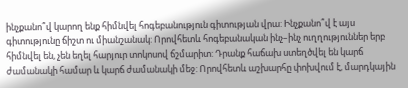ինչքանո՞վ կարող ենք հիմնվել հոգեբանություն գիտության վրա: Ինչքանո՞վ է այս գիտությունը ճիշտ ու միանշանակ: Որովհետև հոգեբանական ինչ–ինչ ուղղություններ երբ հիմնվել են, չեն եղել հարյուր տոկոսով ճշմարիտ: Դրանք հաճախ ստեղծվել են կարճ ժամանակի համար և կարճ ժամանակի մեջ: Որովհետև աշխարհը փոխվում է, մարդկային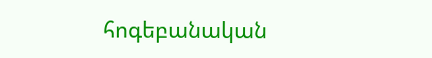հոգեբանական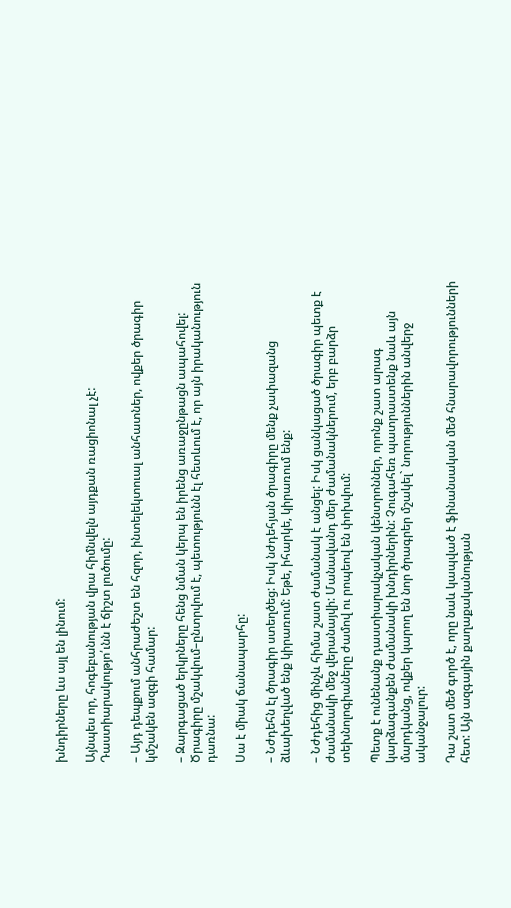խնդիրները ևս այլ են լինում:

Այնպես որ, հոգեբանության վրա հիմնվելն այդքան ռացիոնալ չէ: Դաստիարակությո՛ւնն է ճիշտ լուծումը:

– Այդ դեպքում անհրաժեշտ են հզոր, ինտելեկտուալ անհատներ, ովքեր ծրագիր կմշակեն ազգի համար:

– Զարգացած երկրները հենց նման կերպ են իրենց առաջընթացն ապահովել: Ծրագիրը մշակվում–ընտրվում է, պետությունն էլ հետևում է, որ այն իրականություն դառնա:

Սա է միակ ճանապարհը:

– Նժդեհն էլ ծրագիր ստեղծեց: Իսկ նժդեհյան ծրագիրը մենք չափազանց ձևախեղված ենք կիրառում: Եթե, իհարկե, կիրառում ենք:

– Նժդեհից մինչև հիմա շատ ժամանակ է անցել: Իսկ ցանկացած ծրագիր պետք է ժամանակի մեջ վերանայվի: Մանավանդ մեր ժամանակներում, երբ բարձր տեխնոլոգիաները ժամով ու րոպեով են փոխվում:

Պետք է ունենանք դաստիարակչական կենտրոններ, որոնք շատ արագ կարձագանքեն ժամանակի խնդիրներին: Չուգահեռ պատրաստենք նաև այն մարդկանց, ովքեր կարող են նոր ծրագրեր մշակել` նորություններին անվերջ ականջալուր:

Դա շատ մեծ գործ է, որը նաև կապված է ֆինանսական մեծ հնարավորությունների հետ: Այն ազգային քաղաքականության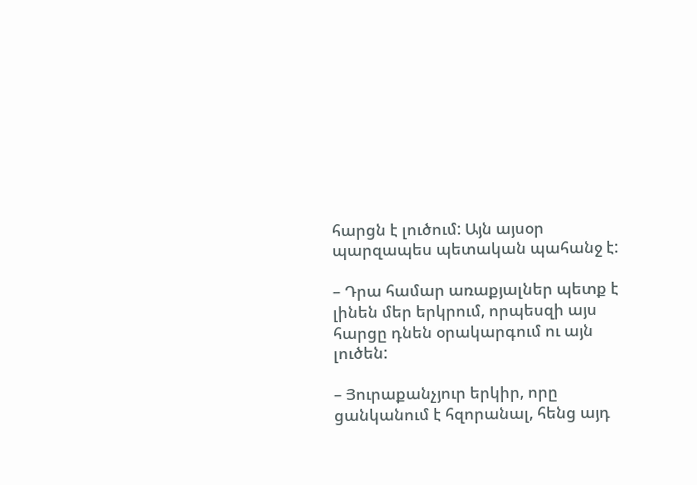հարցն է լուծում: Այն այսօր պարզապես պետական պահանջ է:

– Դրա համար առաքյալներ պետք է լինեն մեր երկրում, որպեսզի այս հարցը դնեն օրակարգում ու այն լուծեն:

– Յուրաքանչյուր երկիր, որը ցանկանում է հզորանալ, հենց այդ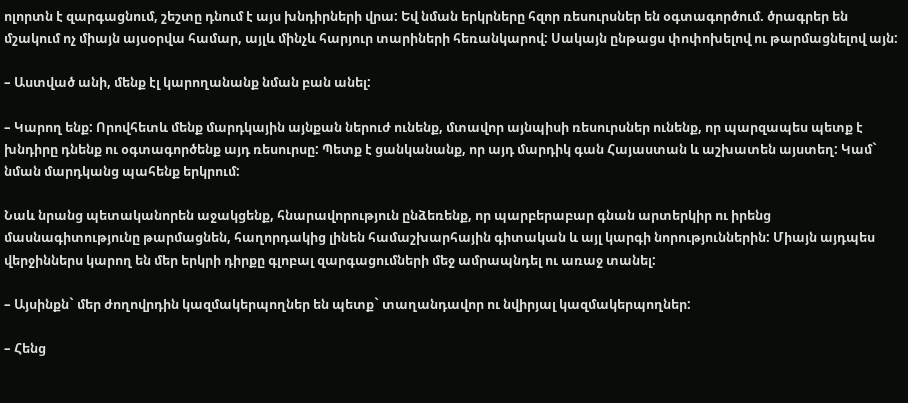ոլորտն է զարգացնում, շեշտը դնում է այս խնդիրների վրա: Եվ նման երկրները հզոր ռեսուրսներ են օգտագործում. ծրագրեր են մշակում ոչ միայն այսօրվա համար, այլև մինչև հարյուր տարիների հեռանկարով: Սակայն ընթացս փոփոխելով ու թարմացնելով այն:

– Աստված անի, մենք էլ կարողանանք նման բան անել:

– Կարող ենք: Որովհետև մենք մարդկային այնքան ներուժ ունենք, մտավոր այնպիսի ռեսուրսներ ունենք, որ պարզապես պետք է խնդիրը դնենք ու օգտագործենք այդ ռեսուրսը: Պետք է ցանկանանք, որ այդ մարդիկ գան Հայաստան և աշխատեն այստեղ: Կամ` նման մարդկանց պահենք երկրում:

Նաև նրանց պետականորեն աջակցենք, հնարավորություն ընձեռենք, որ պարբերաբար գնան արտերկիր ու իրենց մասնագիտությունը թարմացնեն, հաղորդակից լինեն համաշխարհային գիտական և այլ կարգի նորություններին: Միայն այդպես վերջիններս կարող են մեր երկրի դիրքը գլոբալ զարգացումների մեջ ամրապնդել ու առաջ տանել:

– Այսինքն` մեր ժողովրդին կազմակերպողներ են պետք` տաղանդավոր ու նվիրյալ կազմակերպողներ:

– Հենց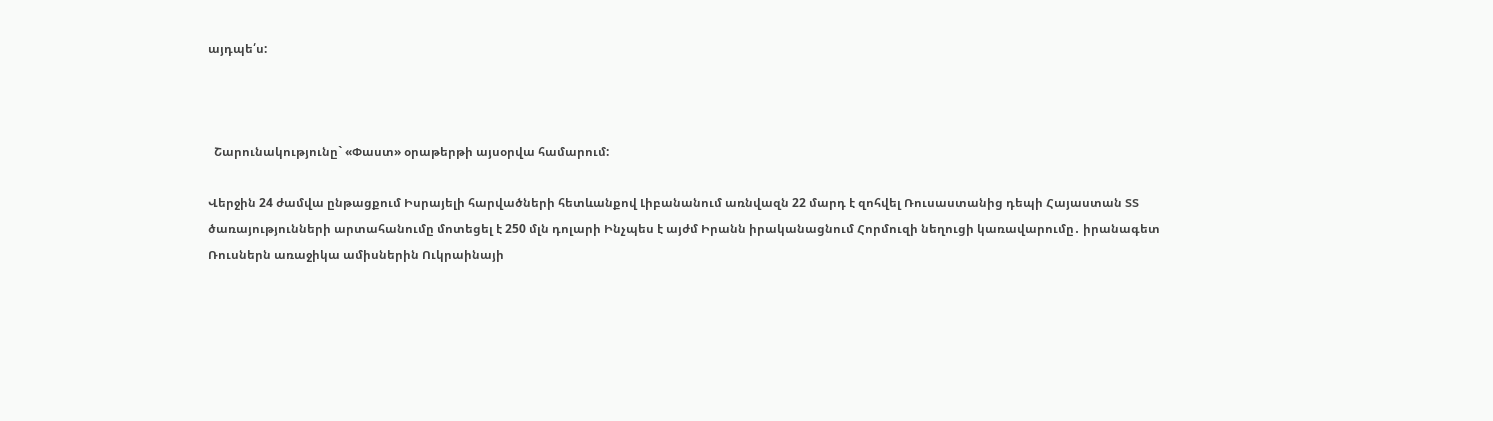այդպե՛ս:



  Շարունակությունը` «Փաստ» օրաթերթի այսօրվա համարում:

Վերջին 24 ժամվա ընթացքում Իսրայելի հարվածների հետևանքով Լիբանանում առնվազն 22 մարդ է զոհվել Ռուսաստանից դեպի Հայաստան ՏՏ ծառայությունների արտահանումը մոտեցել է 250 մլն դոլարի Ինչպես է այժմ Իրանն իրականացնում Հորմուզի նեղուցի կառավարումը․ իրանագետ Ռուսներն առաջիկա ամիսներին Ուկրաինայի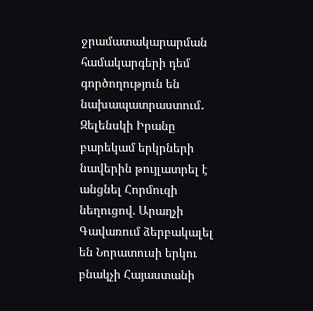ջրամատակարարման համակարգերի դեմ գործողություն են նախապատրաստում․ Զելենսկի Իրանը բարեկամ երկրների նավերին թույլատրել է անցնել Հորմուզի նեղուցով. Արաղչի Գավառում ձերբակալել են Նորատուսի երկու բնակչի Հայաստանի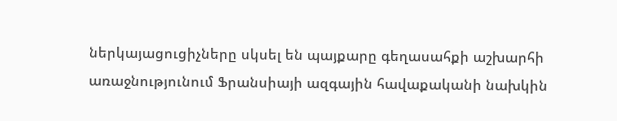ներկայացուցիչները սկսել են պայքարը գեղասահքի աշխարհի առաջնությունում Ֆրանսիայի ազգային հավաքականի նախկին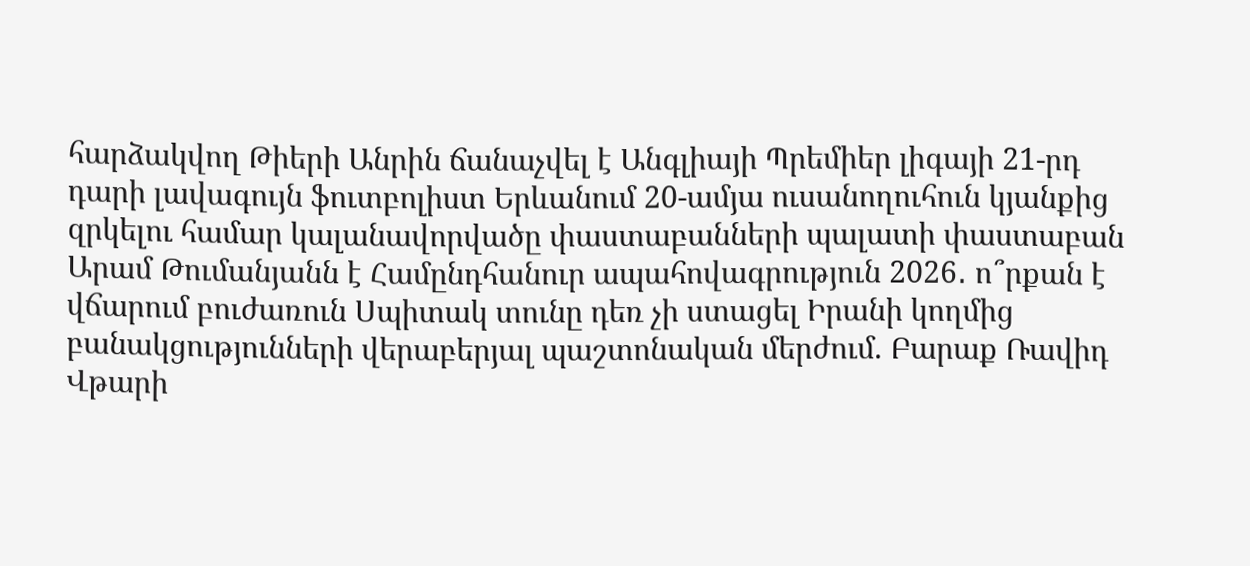հարձակվող Թիերի Անրին ճանաչվել է Անգլիայի Պրեմիեր լիգայի 21-րդ դարի լավագույն ֆուտբոլիստ Երևանում 20-ամյա ուսանողուհուն կյանքից զրկելու համար կալանավորվածը փաստաբանների պալատի փաստաբան Արամ Թումանյանն է Համընդհանուր ապահովագրություն 2026․ ո՞րքան է վճարում բուժառուն Սպիտակ տունը դեռ չի ստացել Իրանի կողմից բանակցությունների վերաբերյալ պաշտոնական մերժում. Բարաք Ռավիդ Վթարի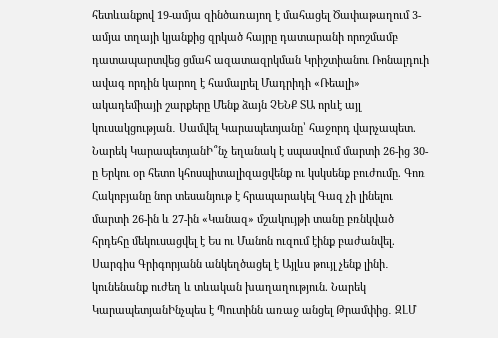հետևանքով 19-ամյա զինծառայող է մահացել Ծափաթաղում 3-ամյա տղայի կյանքից զրկած հայրը դատարանի որոշմամբ դատապարտվեց ցմահ ազատազրկման Կրիշտիանու Ռոնալդուի ավագ որդին կարող է համալրել Մադրիդի «Ռեալի» ակադեմիայի շարքերը Մենք ձայն ՉԵՆՔ ՏԱ որևէ այլ կուսակցության․ Սամվել Կարապետյանը՝ հաջորդ վարչապետ. Նարեկ ԿարապետյանԻ՞նչ եղանակ է սպասվում մարտի 26-ից 30-ը Երկու օր հետո կհոսպիտալիզացվենք ու կսկսենք բուժումը. Գոռ Հակոբյանը նոր տեսանյութ է հրապարակել Գազ չի լինելու մարտի 26-ին և 27-ին «Կանազ» մշակույթի տանը բռնկված հրդեհը մեկուսացվել է Ես ու Մանոն ուզում էինք բաժանվել. Սարգիս Գրիգորյանն անկեղծացել է Այլևս թույլ չենք լինի․ կունենանք ուժեղ և տևական խաղաղություն. Նարեկ ԿարապետյանԻնչպես է Պուտինն առաջ անցել Թրամփից․ ԶԼՄ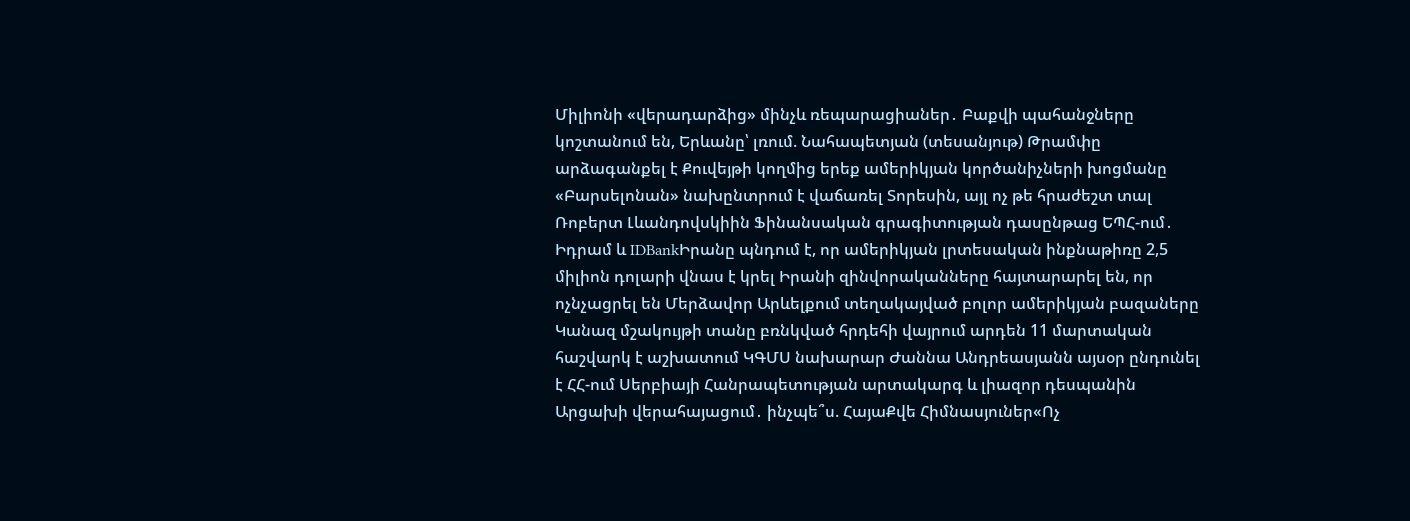Միլիոնի «վերադարձից» մինչև ռեպարացիաներ․ Բաքվի պահանջները կոշտանում են, Երևանը՝ լռում. Նահապետյան (տեսանյութ) Թրամփը արձագանքել է Քուվեյթի կողմից երեք ամերիկյան կործանիչների խոցմանը «Բարսելոնան» նախընտրում է վաճառել Տորեսին, այլ ոչ թե հրաժեշտ տալ Ռոբերտ Լևանդովսկիին Ֆինանսական գրագիտության դասընթաց ԵՊՀ-ում․ Իդրամ և IDBankԻրանը պնդում է, որ ամերիկյան լրտեսական ինքնաթիռը 2,5 միլիոն դոլարի վնաս է կրել Իրանի զինվորականները հայտարարել են, որ ոչնչացրել են Մերձավոր Արևելքում տեղակայված բոլոր ամերիկյան բազաները Կանազ մշակույթի տանը բռնկված հրդեհի վայրում արդեն 11 մարտական հաշվարկ է աշխատում ԿԳՄՍ նախարար Ժաննա Անդրեասյանն այսօր ընդունել է ՀՀ-ում Սերբիայի Հանրապետության արտակարգ և լիազոր դեսպանին Արցախի վերահայացում․ ինչպե՞ս. ՀայաՔվե Հիմնասյուներ«Ոչ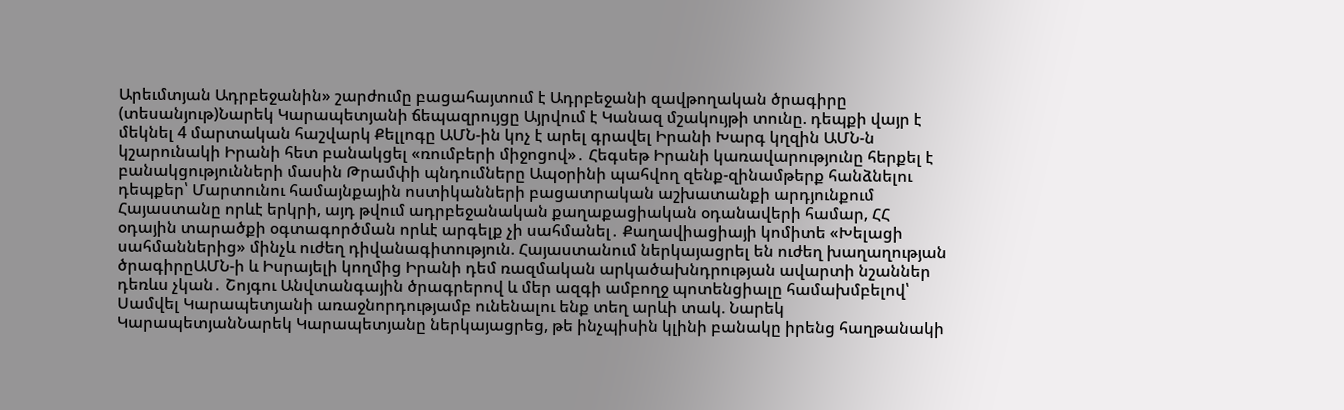Արեւմտյան Ադրբեջանին» շարժումը բացահայտում է Ադրբեջանի զավթողական ծրագիրը (տեսանյութ)Նարեկ Կարապետյանի ճեպազրույցը Այրվում է Կանազ մշակույթի տունը. դեպքի վայր է մեկնել 4 մարտական հաշվարկ Քելլոգը ԱՄՆ-ին կոչ է արել գրավել Իրանի Խարգ կղզին ԱՄՆ-ն կշարունակի Իրանի հետ բանակցել «ռումբերի միջոցով»․ Հեգսեթ Իրանի կառավարությունը հերքել է բանակցությունների մասին Թրամփի պնդումները Ապօրինի պահվող զենք-զինամթերք հանձնելու դեպքեր՝ Մարտունու համայնքային ոստիկանների բացատրական աշխատանքի արդյունքում Հայաստանը որևէ երկրի, այդ թվում ադրբեջանական քաղաքացիական օդանավերի համար, ՀՀ օդային տարածքի օգտագործման որևէ արգելք չի սահմանել․ Քաղավիացիայի կոմիտե «Խելացի սահմաններից» մինչև ուժեղ դիվանագիտություն. Հայաստանում ներկայացրել են ուժեղ խաղաղության ծրագիրըԱՄՆ-ի և Իսրայելի կողմից Իրանի դեմ ռազմական արկածախնդրության ավարտի նշաններ դեռևս չկան․ Շոյգու Անվտանգային ծրագրերով և մեր ազգի ամբողջ պոտենցիալը համախմբելով՝ Սամվել Կարապետյանի առաջնորդությամբ ունենալու ենք տեղ արևի տակ. Նարեկ ԿարապետյանՆարեկ Կարապետյանը ներկայացրեց, թե ինչպիսին կլինի բանակը իրենց հաղթանակի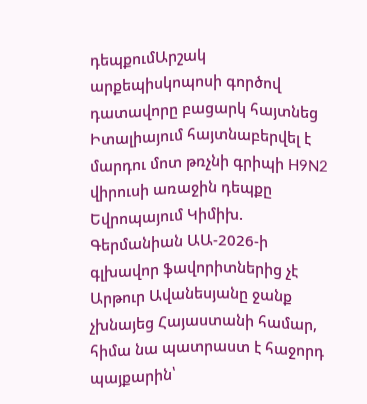դեպքումԱրշակ արքեպիսկոպոսի գործով դատավորը բացարկ հայտնեց Իտալիայում հայտնաբերվել է մարդու մոտ թռչնի գրիպի H9N2 վիրուսի առաջին դեպքը Եվրոպայում Կիմիխ. Գերմանիան ԱԱ-2026-ի գլխավոր ֆավորիտներից չէ Արթուր Ավանեսյանը ջանք չխնայեց Հայաստանի համար, հիմա նա պատրաստ է հաջորդ պայքարին՝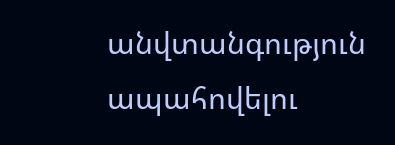անվտանգություն ապահովելու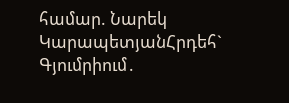համար. Նարեկ ԿարապետյանՀրդեհ` Գյումրիում․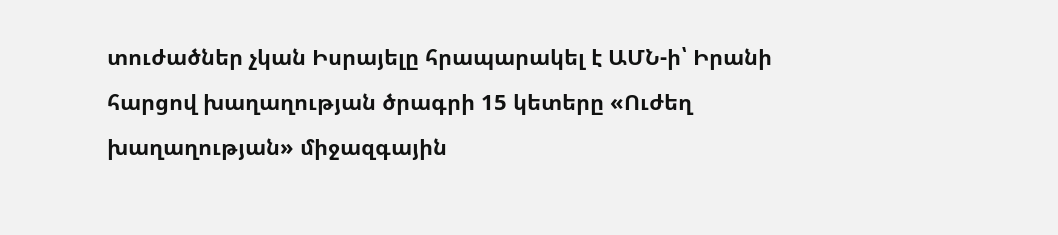տուժածներ չկան Իսրայելը հրապարակել է ԱՄՆ-ի՝ Իրանի հարցով խաղաղության ծրագրի 15 կետերը «Ուժեղ խաղաղության» միջազգային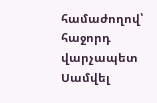համաժողով՝ հաջորդ վարչապետ Սամվել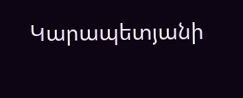Կարապետյանի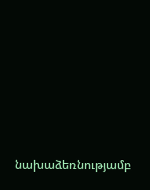նախաձեռնությամբ